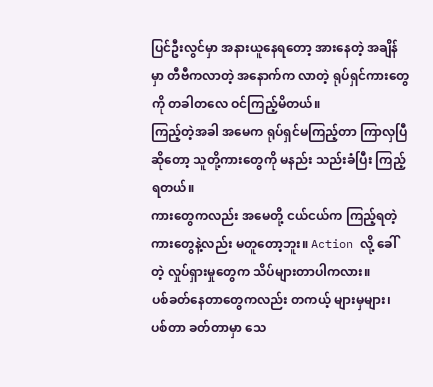ပြင်ဦးလွင်မှာ အနားယူနေရတော့ အားနေတဲ့ အချိန်မှာ တီဗီကလာတဲ့ အနောက်က လာတဲ့ ရုပ်ရှင်ကားတွေကို တခါတလေ ဝင်ကြည့်မိတယ်။
ကြည့်တဲ့အခါ အမေက ရုပ်ရှင်မကြည့်တာ ကြာလှပြီ ဆိုတော့ သူတို့ကားတွေကို မနည်း သည်းခံပြီး ကြည့်ရတယ်။
ကားတွေကလည်း အမေတို့ ငယ်ငယ်က ကြည့်ရတဲ့ ကားတွေနဲ့လည်း မတူတော့ဘူး။ Action လို့ ခေါ်တဲ့ လှုပ်ရှားမှုတွေက သိပ်များတာပါကလား။
ပစ်ခတ်နေတာတွေကလည်း တကယ့် များမှများ၊ ပစ်တာ ခတ်တာမှာ သေ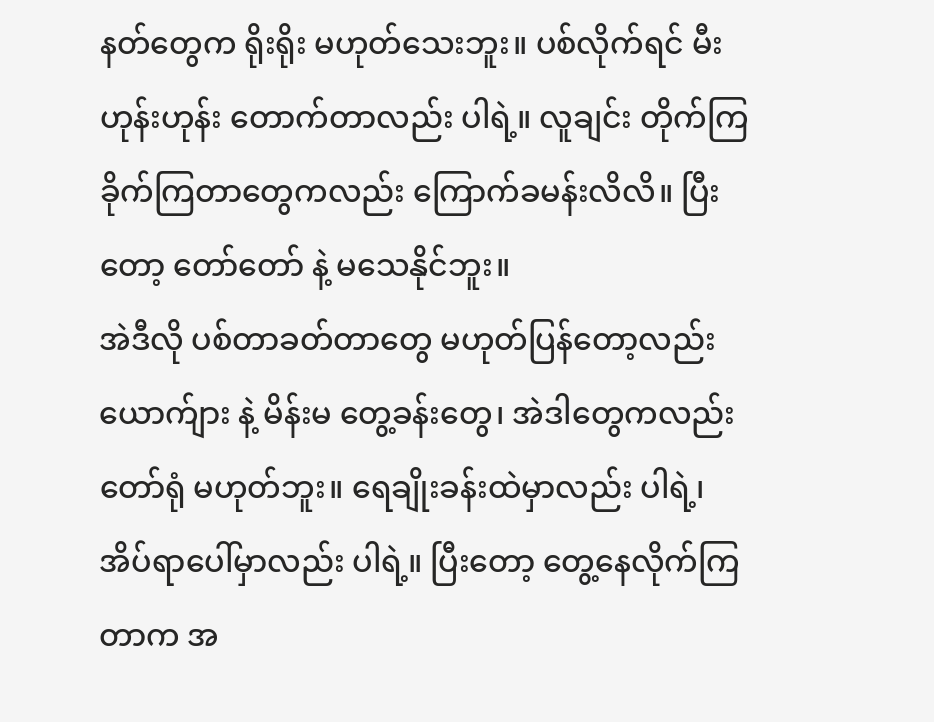နတ်တွေက ရိုးရိုး မဟုတ်သေးဘူး။ ပစ်လိုက်ရင် မီးဟုန်းဟုန်း တောက်တာလည်း ပါရဲ့။ လူချင်း တိုက်ကြ ခိုက်ကြတာတွေကလည်း ကြောက်ခမန်းလိလိ။ ပြီးတော့ တော်တော် နဲ့ မသေနိုင်ဘူး။
အဲဒီလို ပစ်တာခတ်တာတွေ မဟုတ်ပြန်တော့လည်း ယောက်ျား နဲ့ မိန်းမ တွေ့ခန်းတွေ၊ အဲဒါတွေကလည်း တော်ရုံ မဟုတ်ဘူး။ ရေချိုးခန်းထဲမှာလည်း ပါရဲ့၊ အိပ်ရာပေါ်မှာလည်း ပါရဲ့။ ပြီးတော့ တွေ့နေလိုက်ကြတာက အ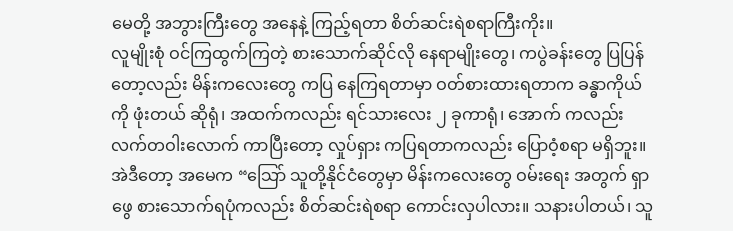မေတို့ အဘွားကြီးတွေ အနေနဲ့ ကြည့်ရတာ စိတ်ဆင်းရဲစရာကြီးကိုး။
လူမျိုးစုံ ဝင်ကြထွက်ကြတဲ့ စားသောက်ဆိုင်လို နေရာမျိုးတွေ၊ ကပွဲခန်းတွေ ပြပြန်တော့လည်း မိန်းကလေးတွေ ကပြ နေကြရတာမှာ ဝတ်စားထားရတာက ခန္ဓာကိုယ်ကို ဖုံးတယ် ဆိုရုံ၊ အထက်ကလည်း ရင်သားလေး ၂ ခုကာရုံ၊ အောက် ကလည်း လက်တဝါးလောက် ကာပြီးတော့ လှုပ်ရှား ကပြရတာကလည်း ပြောဝံ့စရာ မရှိဘူး။
အဲဒီတော့ အမေက “သြော် သူတို့နိုင်ငံတွေမှာ မိန်းကလေးတွေ ဝမ်းရေး အတွက် ရှာဖွေ စားသောက်ရပုံကလည်း စိတ်ဆင်းရဲစရာ ကောင်းလှပါလား။ သနားပါတယ်၊ သူ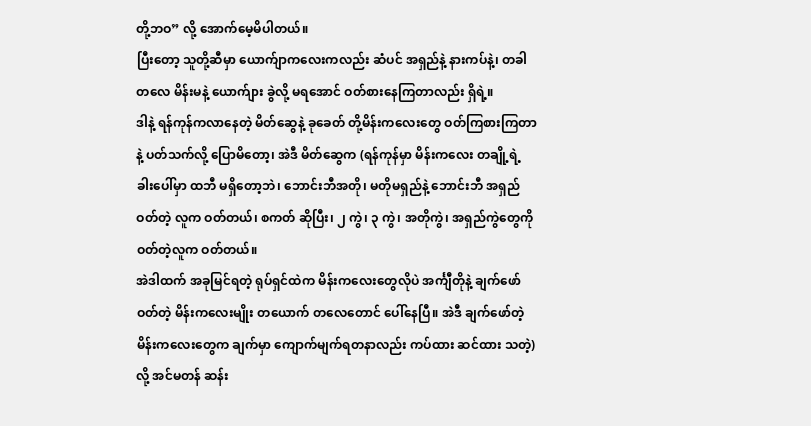တို့ဘဝ” လို့ အောက်မေ့မိပါတယ်။
ပြီးတော့ သူတို့ဆီမှာ ယောက်ျာကလေးကလည်း ဆံပင် အရှည်နဲ့ နားကပ်နဲ့၊ တခါတလေ မိန်းမနဲ့ ယောက်ျား ခွဲလို့ မရအောင် ဝတ်စားနေကြတာလည်း ရှိရဲ့။
ဒါနဲ့ ရန်ကုန်ကလာနေတဲ့ မိတ်ဆွေနဲ့ ခုခေတ် တို့မိန်းကလေးတွေ ဝတ်ကြစားကြတာနဲ့ ပတ်သက်လို့ ပြောမိတော့၊ အဲဒီ မိတ်ဆွေက (ရန်ကုန်မှာ မိန်းကလေး တချို့ရဲ့ ခါးပေါ်မှာ ထဘီ မရှိတော့ဘဲ၊ ဘောင်းဘီအတို၊ မတိုမရှည်နဲ့ ဘောင်းဘီ အရှည် ဝတ်တဲ့ လူက ဝတ်တယ်၊ စကတ် ဆိုပြီး၊ ၂ ကွဲ၊ ၃ ကွဲ၊ အတိုကွဲ၊ အရှည်ကွဲတွေကို ဝတ်တဲ့လူက ဝတ်တယ်။
အဲဒါထက် အခုမြင်ရတဲ့ ရုပ်ရှင်ထဲက မိန်းကလေးတွေလိုပဲ အင်္ကျီတိုနဲ့ ချက်ဖော် ဝတ်တဲ့ မိန်းကလေးမျိုး တယောက် တလေတောင် ပေါ်နေပြီ။ အဲဒီ ချက်ဖော်တဲ့ မိန်းကလေးတွေက ချက်မှာ ကျောက်မျက်ရတနာလည်း ကပ်ထား ဆင်ထား သတဲ့) လို့ အင်မတန် ဆန်း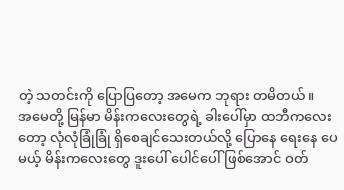တဲ့ သတင်းကို ပြောပြတော့ အမေက ဘုရား တမိတယ်။
အမေတို့ မြန်မာ မိန်းကလေးတွေရဲ့ ခါးပေါ်မှာ ထဘီကလေးတော့ လုံလုံခြုံခြုံ ရှိစေချင်သေးတယ်လို့ ပြောနေ ရေးနေ ပေမယ့် မိန်းကလေးတွေ ဒူးပေါ် ပေါင်ပေါ်ဖြစ်အောင် ဝတ်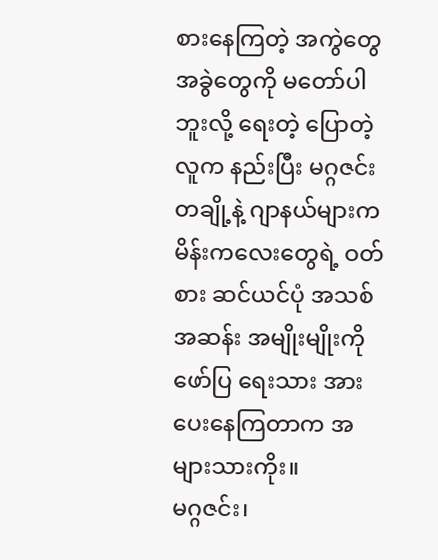စားနေကြတဲ့ အကွဲတွေ အခွဲတွေကို မတော်ပါဘူးလို့ ရေးတဲ့ ပြောတဲ့လူက နည်းပြီး မဂ္ဂဇင်း တချို့နဲ့ ဂျာနယ်များက မိန်းကလေးတွေရဲ့ ဝတ်စား ဆင်ယင်ပုံ အသစ်အဆန်း အမျိုးမျိုးကို ဖော်ပြ ရေးသား အားပေးနေကြတာက အများသားကိုး။
မဂ္ဂဇင်း၊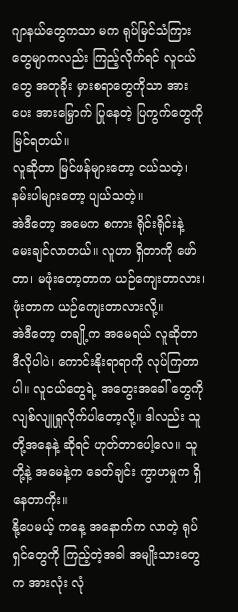ဂျာနယ်တွေကသာ မက ရုပ်မြင်သံကြားတွေမျာကလည်း ကြည့်လိုက်ရင် လူငယ်တွေ အတုခိုး မှားစရာတွေကိုသာ အားပေး အားမြှောက် ပြုနေတဲ့ ပြကွက်တွေကို မြင်ရတယ်။
လူဆိုတာ မြင်ဖန်များတော့ ငယ်သတဲ့၊ နမ်းပါများတော့ ပျယ်သတဲ့။
အဲဒီတော့ အမေက စကား ရိုင်းရိုင်းနဲ့ မေးချင်လာတယ်။ လူဟာ ရှိတာကို ဖော်တာ၊ မဖုံးတော့တာက ယဉ်ကျေးတာလား၊ ဖုံးတာက ယဉ်ကျေးတာလားလို့။
အဲဒီတော့ တချို့က အမေရယ် လူဆိုတာ ဒီလိုပါပဲ၊ ကောင်းနိုးရာရာကို လုပ်ကြတာပါ။ လူငယ်တွေရဲ့ အတွေးအခေါ် တွေကို လျစ်လျူရှုလိုက်ပါတော့လို့။ ဒါလည်း သူတို့အနေနဲ့ ဆိုရင် ဟုတ်တာပေါ့လေ။ သူတို့နဲ့ အမေနဲ့က ခေတ်ချင်း ကွာဟမှုက ရှိနေတာကိုး။
နို့ပေမယ့် ကနေ့ အနောက်က လာတဲ့ ရုပ်ရှင်တွေကို ကြည့်တဲ့အခါ အမျိုးသားတွေက အားလုံး လုံ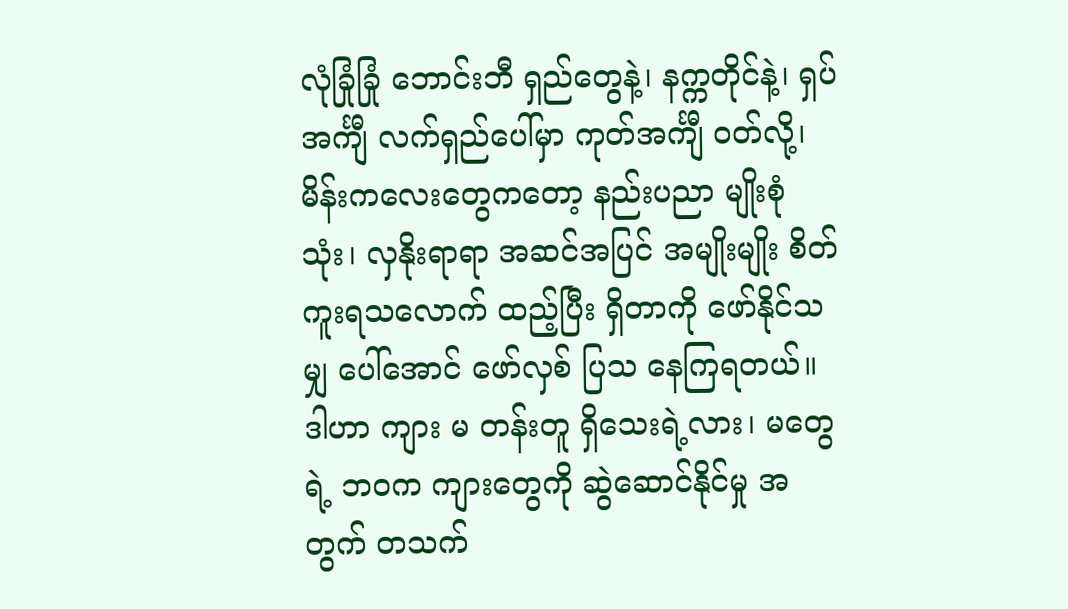လုံခြုံခြုံ ဘောင်းဘီ ရှည်တွေနဲ့၊ နက္ကတိုင်နဲ့၊ ရှပ်အင်္ကျီ လက်ရှည်ပေါ်မှာ ကုတ်အင်္ကျီ ဝတ်လို့၊ မိန်းကလေးတွေကတော့ နည်းပညာ မျိုးစုံသုံး၊ လှနိုးရာရာ အဆင်အပြင် အမျိုးမျိုး စိတ်ကူးရသလောက် ထည့်ပြီး ရှိတာကို ဖော်နိုင်သမျှ ပေါ်အောင် ဖော်လှစ် ပြသ နေကြရတယ်။
ဒါဟာ ကျား မ တန်းတူ ရှိသေးရဲ့လား၊ မတွေရဲ့ ဘဝက ကျားတွေကို ဆွဲဆောင်နိုင်မှု အတွက် တသက်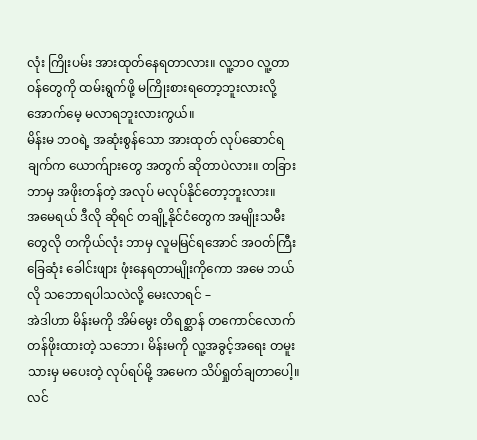လုံး ကြိုးပမ်း အားထုတ်နေရတာလား။ လူ့ဘဝ လူ့တာဝန်တွေကို ထမ်းရွက်ဖို့ မကြိုးစားရတော့ဘူးလားလို့ အောက်မေ့ မလာရဘူးလားကွယ်။
မိန်းမ ဘဝရဲ့ အဆုံးစွန်သော အားထုတ် လုပ်ဆောင်ရချက်က ယောက်ျားတွေ အတွက် ဆိုတာပဲလား။ တခြား ဘာမှ အဖိုးတန်တဲ့ အလုပ် မလုပ်နိုင်တော့ဘူးလား။
အမေရယ် ဒီလို ဆိုရင် တချို့နိုင်ငံတွေက အမျိုးသမီးတွေလို တကိုယ်လုံး ဘာမှ လူမမြင်ရအောင် အဝတ်ကြီး ခြေဆုံး ခေါင်းဖျား ဖုံးနေရတာမျိုးကိုကော အမေ ဘယ်လို သဘောရပါသလဲလို့ မေးလာရင် –
အဲဒါဟာ မိန်းမကို အိမ်မွေး တိရစ္ဆာန် တကောင်လောက် တန်ဖိုးထားတဲ့ သဘော၊ မိန်းမကို လူ့အခွင့်အရေး တမူးသားမှ မပေးတဲ့ လုပ်ရပ်မို့ အမေက သိပ်ရှုတ်ချတာပေါ့။
လင်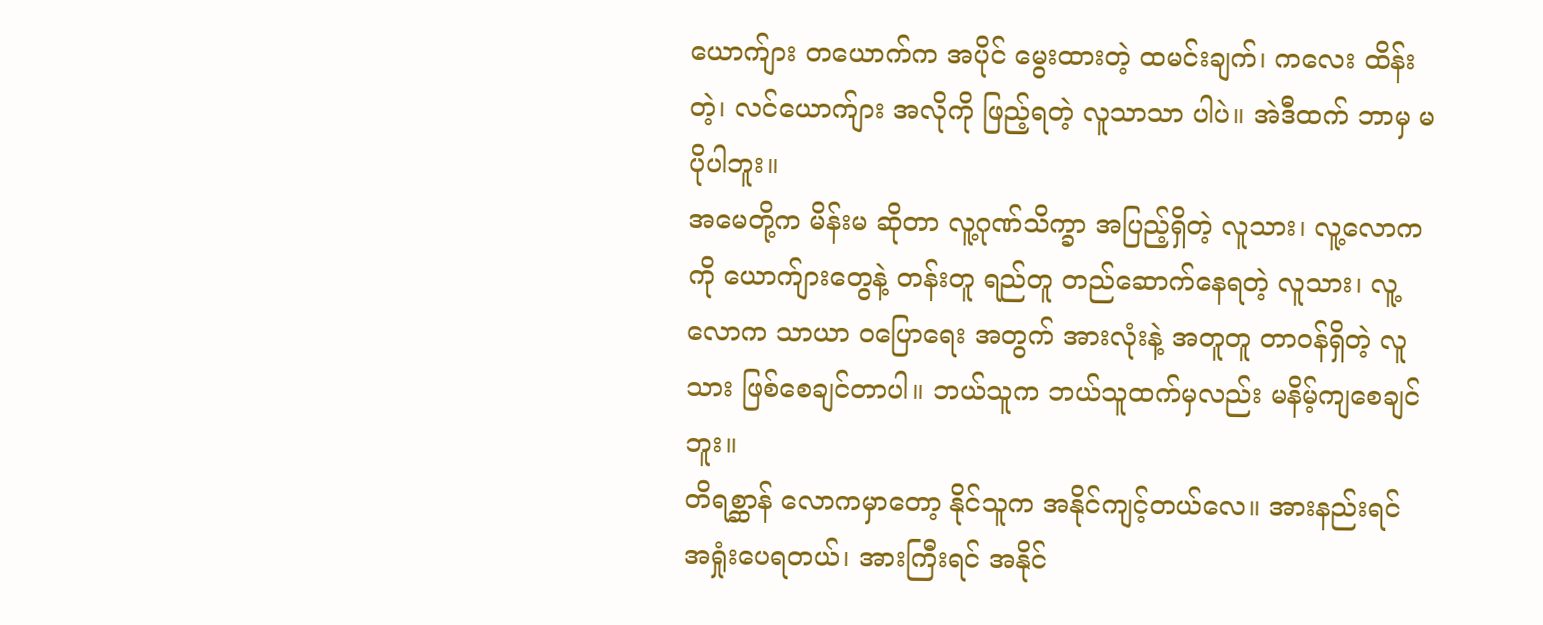ယောက်ျား တယောက်က အပိုင် မွေးထားတဲ့ ထမင်းချက်၊ ကလေး ထိန်းတဲ့၊ လင်ယောက်ျား အလိုကို ဖြည့်ရတဲ့ လူသာသာ ပါပဲ။ အဲဒီထက် ဘာမှ မပိုပါဘူး။
အမေတို့က မိန်းမ ဆိုတာ လူ့ဂုဏ်သိက္ခာ အပြည့်ရှိတဲ့ လူသား၊ လူ့လောကကို ယောက်ျားတွေနဲ့ တန်းတူ ရည်တူ တည်ဆောက်နေရတဲ့ လူသား၊ လူ့လောက သာယာ ဝပြောရေး အတွက် အားလုံးနဲ့ အတူတူ တာဝန်ရှိတဲ့ လူသား ဖြစ်စေချင်တာပါ။ ဘယ်သူက ဘယ်သူထက်မှလည်း မနိမ့်ကျစေချင်ဘူး။
တိရစ္ဆာန် လောကမှာတော့ နိုင်သူက အနိုင်ကျင့်တယ်လေ။ အားနည်းရင် အရှုံးပေရတယ်၊ အားကြီးရင် အနိုင်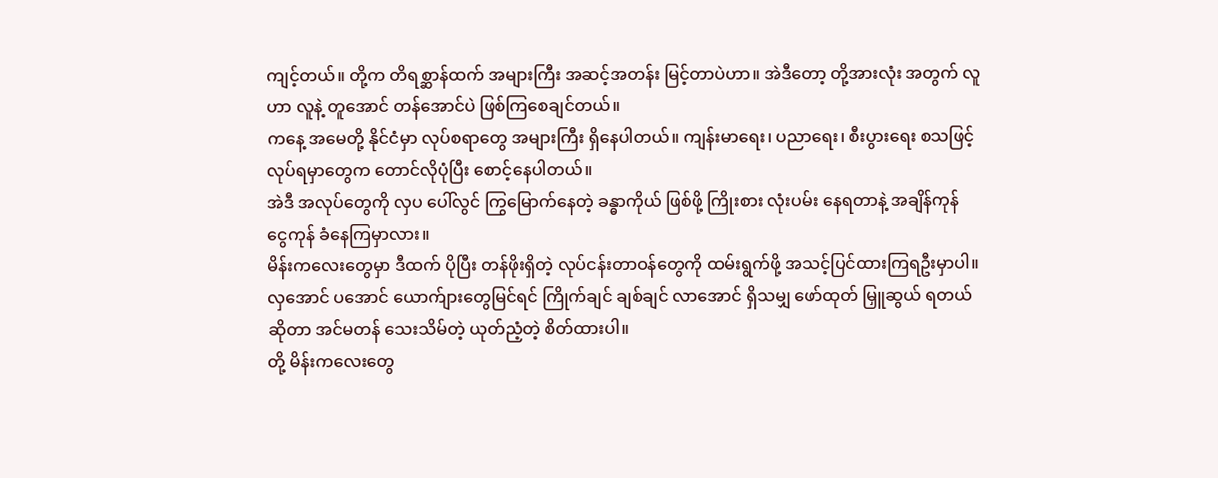ကျင့်တယ်။ တို့က တိရစ္ဆာန်ထက် အများကြီး အဆင့်အတန်း မြင့်တာပဲဟာ။ အဲဒီတော့ တို့အားလုံး အတွက် လူဟာ လူနဲ့ တူအောင် တန်အောင်ပဲ ဖြစ်ကြစေချင်တယ်။
ကနေ့ အမေတို့ နိုင်ငံမှာ လုပ်စရာတွေ အများကြီး ရှိနေပါတယ်။ ကျန်းမာရေး၊ ပညာရေး၊ စီးပွားရေး စသဖြင့် လုပ်ရမှာတွေက တောင်လိုပုံပြီး စောင့်နေပါတယ်။
အဲဒီ အလုပ်တွေကို လှပ ပေါ်လွင် ကြွမြောက်နေတဲ့ ခန္ဓာကိုယ် ဖြစ်ဖို့ ကြိုးစား လုံးပမ်း နေရတာနဲ့ အချိန်ကုန် ငွေကုန် ခံနေကြမှာလား။
မိန်းကလေးတွေမှာ ဒီထက် ပိုပြီး တန်ဖိုးရှိတဲ့ လုပ်ငန်းတာဝန်တွေကို ထမ်းရွက်ဖို့ အသင့်ပြင်ထားကြရဦးမှာပါ။ လှအောင် ပအောင် ယောက်ျားတွေမြင်ရင် ကြိုက်ချင် ချစ်ချင် လာအောင် ရှိသမျှ ဖော်ထုတ် မြှူဆွယ် ရတယ်ဆိုတာ အင်မတန် သေးသိမ်တဲ့ ယုတ်ညံ့တဲ့ စိတ်ထားပါ။
တို့ မိန်းကလေးတွေ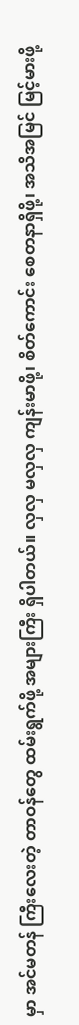မှာ အင်မတန် ကြီးလေးတဲ့ တာဝန်တွေ ထမ်းရွက်ဖို့ အများကြီး ရှိပါတယ်။ လှလှ မလှလှ ကျန်းမာဖို့၊ စိတ်ကောင်း စေတနာရှိဖို့၊ အသိအမြင် မြင့်မားဖို့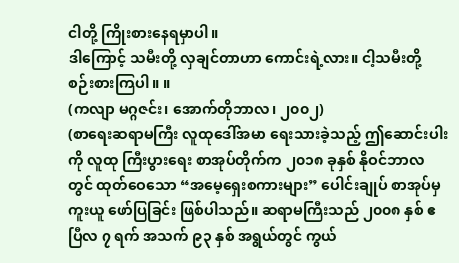ငါတို့ ကြိုးစားနေရမှာပါ။
ဒါကြောင့် သမီးတို့ လှချင်တာဟာ ကောင်းရဲ့လား။ ငါ့သမီးတို့ စဉ်းစားကြပါ။ ။
(ကလျာ မဂ္ဂဇင်း၊ အောက်တိုဘာလ၊ ၂၀၀၂)
(စာရေးဆရာမကြီး လူထုဒေါ်အမာ ရေးသားခဲ့သည့် ဤဆောင်းပါးကို လူထု ကြီးပွားရေး စာအုပ်တိုက်က ၂၀၁၈ ခုနှစ် နိုဝင်ဘာလတွင် ထုတ်ဝေသော “အမေ့ရှေးစကားများ” ပေါင်းချုပ် စာအုပ်မှ ကူးယူ ဖော်ပြခြင်း ဖြစ်ပါသည်။ ဆရာမကြီးသည် ၂၀၀၈ နှစ် ဧပြီလ ၇ ရက် အသက် ၉၃ နှစ် အရွယ်တွင် ကွယ်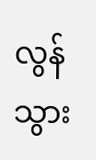လွန်သွား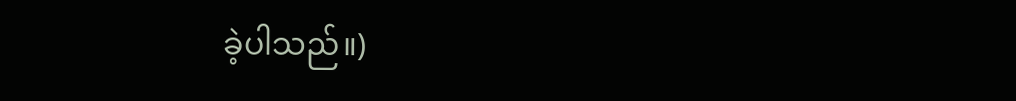ခဲ့ပါသည်။)